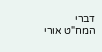דברי המח"ט אורי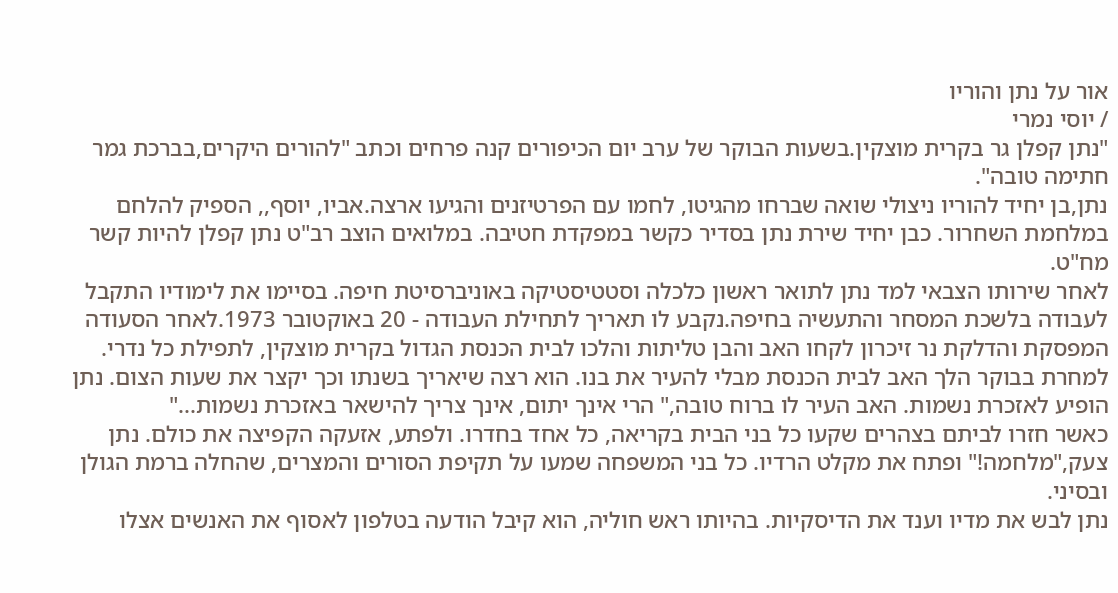אור על נתן והוריו
/ יוסי נמרי
"נתן קפלן גר בקרית מוצקין.בשעות הבוקר של ערב יום הכיפורים קנה פרחים וכתב "להורים היקרים,בברכת גמר חתימה טובה".
נתן,בן יחיד להוריו ניצולי שואה שברחו מהגיטו, לחמו עם הפרטיזנים והגיעו ארצה.אביו, יוסף,, הספיק להלחם במלחמת השחרור. כבן יחיד שירת נתן בסדיר כקשר במפקדת חטיבה. במלואים הוצב רב"ט נתן קפלן להיות קשר מח"ט.
לאחר שירותו הצבאי למד נתן לתואר ראשון כלכלה וסטטיסטיקה באוניברסיטת חיפה. בסיימו את לימודיו התקבל לעבודה בלשכת המסחר והתעשיה בחיפה.נקבע לו תאריך לתחילת העבודה - 20 באוקטובר 1973.לאחר הסעודה המפסקת והדלקת נר זיכרון לקחו האב והבן טליתות והלכו לבית הכנסת הגדול בקרית מוצקין, לתפילת כל נדרי.
למחרת בבוקר הלך האב לבית הכנסת מבלי להעיר את בנו. הוא רצה שיאריך בשנתו וכך יקצר את שעות הצום. נתן הופיע לאזכרת נשמות. האב העיר לו ברוח טובה," הרי אינך יתום, אינך צריך להישאר באזכרת נשמות..."
כאשר חזרו לביתם בצהרים שקעו כל בני הבית בקריאה, כל אחד בחדרו. ולפתע, אזעקה הקפיצה את כולם. נתן צעק,"מלחמה!" ופתח את מקלט הרדיו. כל בני המשפחה שמעו על תקיפת הסורים והמצרים, שהחלה ברמת הגולן ובסיני.
נתן לבש את מדיו וענד את הדיסקיות. בהיותו ראש חוליה, הוא קיבל הודעה בטלפון לאסוף את האנשים אצלו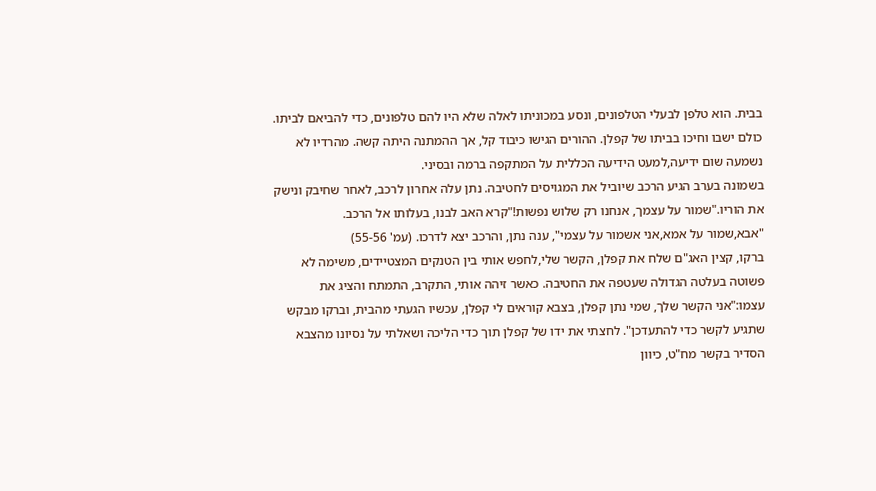בבית. הוא טלפן לבעלי הטלפונים, ונסע במכוניתו לאלה שלא היו להם טלפונים, כדי להביאם לביתו. כולם ישבו וחיכו בביתו של קפלן. ההורים הגישו כיבוד קל, אך ההמתנה היתה קשה. מהרדיו לא נשמעה שום ידיעה,למעט הידיעה הכללית על המתקפה ברמה ובסיני.
בשמונה בערב הגיע הרכב שיוביל את המגויסים לחטיבה. נתן עלה אחרון לרכב, לאחר שחיבק ונישק את הוריו."שמור על עצמך, אנחנו רק שלוש נפשות!"קרא האב לבנו, בעלותו אל הרכב.
"אבא,שמור על אמא,אני אשמור על עצמי", ענה נתן, והרכב יצא לדרכו. (עמ' 55-56)
ברקו, קצין האג"ם שלח את קפלן, הקשר שלי,לחפש אותי בין הטנקים המצטיידים, משימה לא פשוטה בעלטה הגדולה שעטפה את החטיבה. כאשר זיהה אותי, התקרב, התמתח והציג את עצמו:"אני הקשר שלך, שמי נתן קפלן, בצבא קוראים לי קפלן, עכשיו הגעתי מהבית, וברקו מבקש שתגיע לקשר כדי להתעדכן". לחצתי את ידו של קפלן תוך כדי הליכה ושאלתי על נסיונו מהצבא הסדיר בקשר מח"ט, כיוון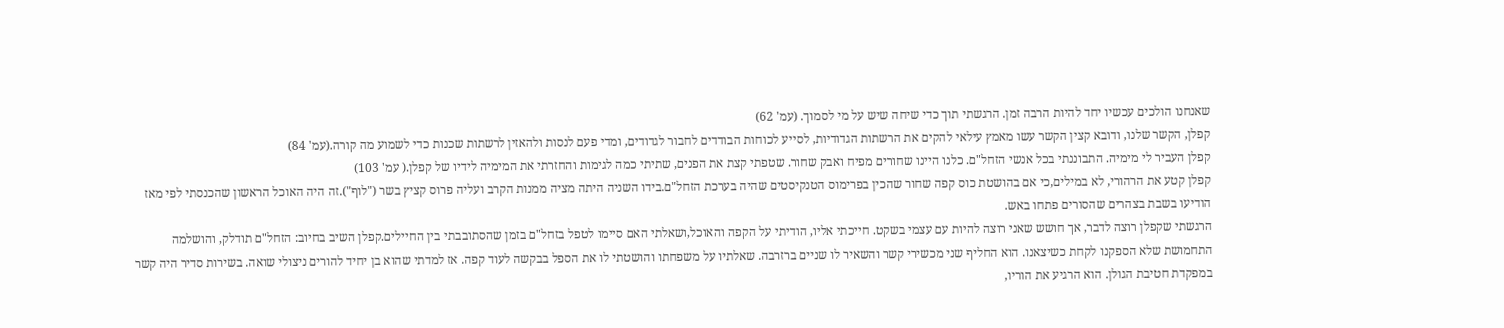שאנחנו הולכים עכשיו יחד להיות הרבה זמן. הרגשתי תוך כדי שיחה שיש על מי לסמוך. (עמ' 62)
קפלן, הקשר שלנו, ודובא קצין הקשר עשו מאמץ עילאי להקים את הרשתות הגדודיות, לסייע לכוחות הבודדים לחבור לגדודים, ומדי פעם לנסות ולהאזין לרשתות שכנות כדי לשמוע מה קורה.(עמ' 84)
קפלן העביר לי מימיה. התבוננתי בכל אנשי הזחל"ם. כלנו היינו שחורים מפיח ואבק שחור. שטפתי קצת את הפנים, שתיתי כמה לגימות והחזרתי את המימיה לידיו של קפלן.( עמ' 103)
קפלן קטע את הרהורי, לא במילים,כי אם בהושטת כוס קפה שחור שהכין בפרימוס הטנקיסטים שהיה בערכת הזחל"ם.בידו השניה היתה מציה ממנות הקרב ועליה פרוס קציץ בשר ("לוף").זה היה האוכל הראשון שהכנסתי לפי מאז הודיעו בשבת בצהרים שהסורים פתחו באש.
הרגשתי שקפלן רוצה לדבר, אך חושש שאני רוצה להיות עם עצמי בשקט. חייכתי אליו, הודיתי על הקפה והאוכל,ושאלתי האם סיימו לטפל בזחל"ם בזמן שהסתובבתי בין החיילים.קפלן השיב בחיוב: הזחל"ם תודלק, והושלמה התחמושת שלא הספקנו לקחת כשיצאנו. הוא החליף שני מכשירי קשר והשאיר לו שניים ברזרבה. שאלתיו על משפחתו והושטתי לו את הספל בבקשה לעוד קפה. אז למדתי שהוא בן יחיד להורים ניצולי שואה. בשירות סדיר היה קשר במפקדת חטיבת הגולן. הוא הרגיע את הוריו,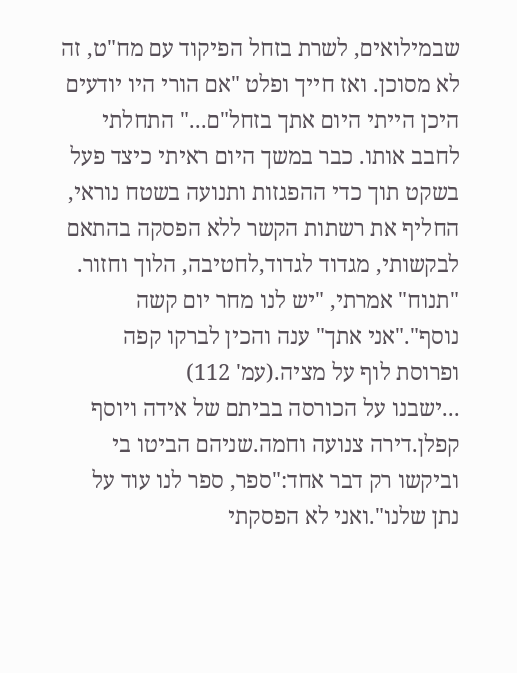שבמילואים, לשרת בזחל הפיקוד עם מח"ט, זה לא מסוכן. ואז חייך ופלט "אם הורי היו יודעים היכן הייתי היום אתך בזחל"ם..." התחלתי לחבב אותו. כבר במשך היום ראיתי כיצד פעל בשקט תוך כדי ההפגזות ותנועה בשטח נוראי, החליף את רשתות הקשר ללא הפסקה בהתאם לבקשותי, מגדוד לגדוד,לחטיבה, הלוך וחזור. "תנוח" אמרתי, "יש לנו מחר יום קשה נוסף"."אני אתך" ענה והכין לברקו קפה ופרוסת לוף על מציה.(עמ' 112)
...ישבנו על הכורסה בביתם של אידה ויוסף קפלן.דירה צנועה וחמה.שניהם הביטו בי וביקשו רק דבר אחד:"ספר, ספר לנו עוד על נתן שלנו".ואני לא הפסקתי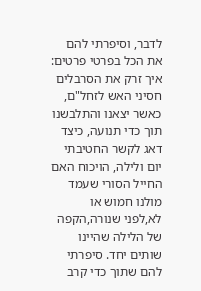לדבר, וסיפרתי להם את הכל בפרטי פרטים: איך זרק את הסרבלים חסיני האש לזחל"ם, כאשר יצאנו והתלבשנו תוך כדי תנועה, כיצד דאג לקשר החטיבתי יום ולילה, הויכוח האם החייל הסורי שעמד מולנו חמוש או לא,לפני שנורה,הקפה של הלילה שהיינו שותים יחד. סיפרתי להם שתוך כדי קרב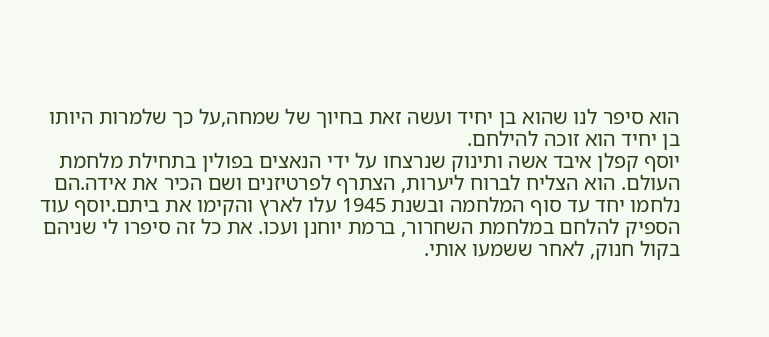הוא סיפר לנו שהוא בן יחיד ועשה זאת בחיוך של שמחה,על כך שלמרות היותו בן יחיד הוא זוכה להילחם.
יוסף קפלן איבד אשה ותינוק שנרצחו על ידי הנאצים בפולין בתחילת מלחמת העולם. הוא הצליח לברוח ליערות, הצתרף לפרטיזנים ושם הכיר את אידה.הם נלחמו יחד עד סוף המלחמה ובשנת 1945 עלו לארץ והקימו את ביתם.יוסף עוד הספיק להלחם במלחמת השחרור, ברמת יוחנן ועכו. את כל זה סיפרו לי שניהם בקול חנוק, לאחר ששמעו אותי.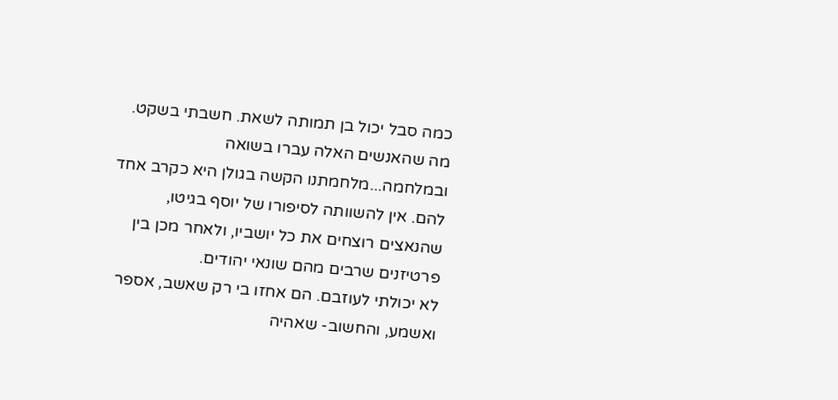כמה סבל יכול בן תמותה לשאת. חשבתי בשקט. מה שהאנשים האלה עברו בשואה ובמלחמה...מלחמתנו הקשה בגולן היא כקרב אחד להם. אין להשוותה לסיפורו של יוסף בגיטו, שהנאצים רוצחים את כל יושביו, ולאחר מכן בין פרטיזנים שרבים מהם שונאי יהודים.
לא יכולתי לעוזבם. הם אחזו בי רק שאשב, אספר ואשמע, והחשוב- שאהיה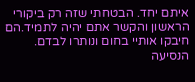איתם יחד. הבטחתי שזה רק ביקורי הראשון והקשר אתם יהיה לתמיד.הם חיבקו אותיי בחום ונותרו לבדם.
הנסיעה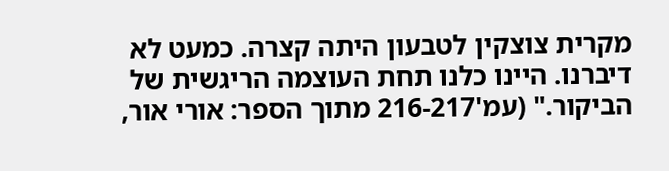מקרית צוצקין לטבעון היתה קצרה. כמעט לא דיברנו. היינו כלנו תחת העוצמה הריגשית של הביקור." (עמ'216-217 מתוך הספר: אורי אור,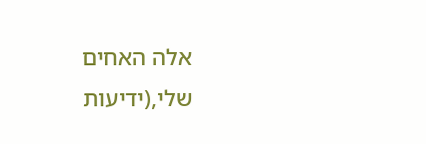אלה האחים שלי,(ידיעות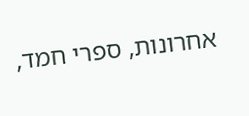אחרונות, ספרי חמד,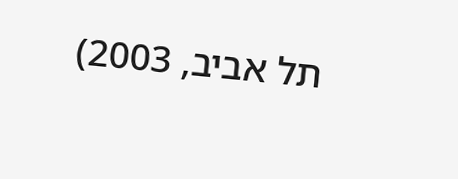תל אביב, 2003)